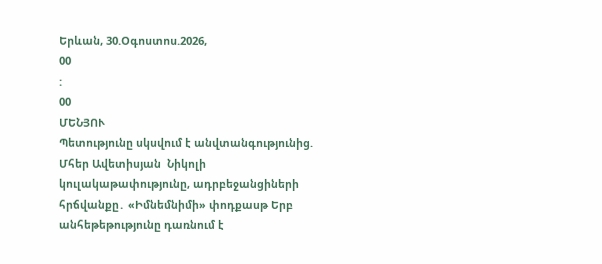Երևան, 30.Օգոստոս.2026,
00
:
00
ՄԵՆՅՈՒ
Պետությունը սկսվում է անվտանգությունից. Մհեր Ավետիսյան  Նիկոլի կուլակաթափությունը, ադրբեջանցիների հրճվանքը․ «Իմնեմնիմի» փոդքասթ Երբ անհեթեթությունը դառնում է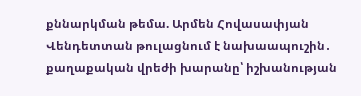քննարկման թեմա. Արմեն Հովասափյան Վենդետտան թուլացնում է նախաապուշին․ քաղաքական վրեժի խարանը՝ իշխանության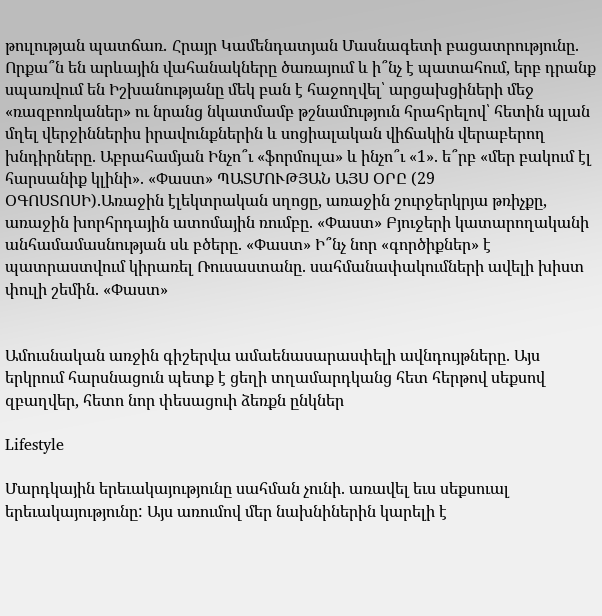թուլության պատճառ․ Հրայր Կամենդատյան Մասնագետի բացատրությունը. Որքա՞ն են արևային վահանակները ծառայում և ի՞նչ է պատահում, երբ դրանք սպառվում են Իշխանությանը մեկ բան է հաջողվել՝ արցախցիների մեջ «ռազբոռկաներ» ու նրանց նկատմամբ թշնամnւթյուն հրահրելով՝ հետին պլան մղել վերջիններիս իրավունքներին և սոցիալական վիճակին վերաբերող խնդիրները. Աբրահամյան Ինչո՞ւ «ֆորմուլա» և ինչո՞ւ «1». ե՞րբ «մեր բակում էլ հարսանիք կլինի». «Փաստ» ՊԱՏՄՈՒԹՅԱՆ ԱՅՍ ՕՐԸ (29 ՕԳՈՍՏՈՍԻ).Առաջին էլեկտրական սղոցը, առաջին շուրջերկրյա թռիչքը, առաջին խորհրդային ատոմային ռումբը. «Փաստ» Բյուջերի կատարողականի անհամամասնության սև բծերը. «Փաստ» Ի՞նչ նոր «գործիքներ» է պատրաստվում կիրառել Ռուսաստանը. սահմանափակումների ավելի խիստ փուլի շեմին. «Փաստ»


Ամուսնական առջին գիշերվա ամաենասարասփելի ավնդույթները. Այս երկրում հարսնացուն պետք է ցեղի տղամարդկանց հետ հերթով սեքսով զբաղվեր, հետո նոր փեսացուի ձեռքն ընկներ

Lifestyle

Մարդկային երեւակայությունը սահման չունի. առավել եւս սեքսուալ երեւակայությունը: Այս առումով մեր նախնիներին կարելի է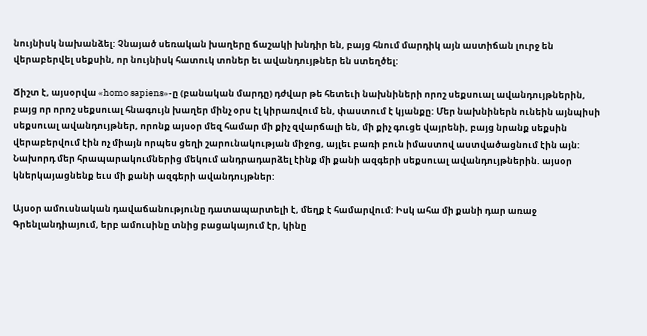նույնիսկ նախանձել: Չնայած սեռական խաղերը ճաշակի խնդիր են, բայց հնում մարդիկ այն աստիճան լուրջ են վերաբերվել սեքսին, որ նույնիսկ հատուկ տոներ եւ ավանդույթներ են ստեղծել:

Ճիշտ է, այսօրվա «homo sapiens»-ը (բանական մարդը) դժվար թե հետեւի նախնիների որոշ սեքսուալ ավանդույթներին, բայց որ որոշ սեքսուալ հնագույն խաղեր մինչ օրս էլ կիրառվում են, փաստում է կյանքը: Մեր նախնիներն ունեին այնպիսի սեքսուալ ավանդույթներ, որոնք այսօր մեզ համար մի քիչ զվարճալի են, մի քիչ գուցե վայրենի, բայց նրանք սեքսին վերաբերվում էին ոչ միայն որպես ցեղի շարունակության միջոց, այլեւ բառի բուն իմաստով աստվածացնում էին այն: Նախորդ մեր հրապարակումներից մեկում անդրադարձել էինք մի քանի ազգերի սեքսուալ ավանդույթներին. այսօր կներկայացնենք եւս մի քանի ազգերի ավանդույթներ:

Այսօր ամուսնական դավաճանությունը դատապարտելի է, մեղք է համարվում: Իսկ ահա մի քանի դար առաջ Գրենլանդիայում, երբ ամուսինը տնից բացակայում էր, կինը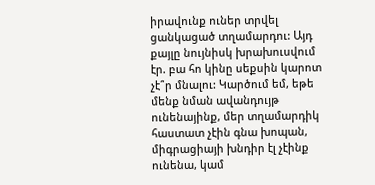իրավունք ուներ տրվել ցանկացած տղամարդու: Այդ քայլը նույնիսկ խրախուսվում էր. բա հո կինը սեքսին կարոտ չէ՞ր մնալու: Կարծում եմ, եթե մենք նման ավանդույթ ունենայինք, մեր տղամարդիկ հաստատ չէին գնա խոպան, միգրացիայի խնդիր էլ չէինք ունենա, կամ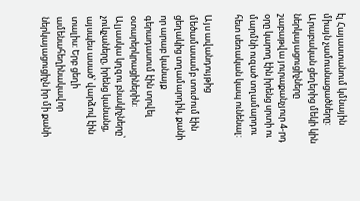էլ Հայաստանում կմնային միայն չամուսնացածները: Արաբական ցեղերից մեկի կին ներկայացուցիչները շաբաթվա յուրաքանչյուր 4-րդ օրը կարող էին իրենց սրտի ու մարմնի ուզած տղամարդու հետ սեռական կապ ունենալ:

Այս ավանդույթից մեծամասամբ տուժում էին ցեղակից տղամարդիկ, քանի որ արաբ կանայք գերադասում էին տրվել օտարերկրացիներին: Ալյասկա կղզու բնակիչները՝ չուկչաները, իրենց կանանց, այսպես ասած՝ վարձով էին տալիս: Երբ ցեղի ամենահեղինակավոր ներկայացուցիչն իր մի քանի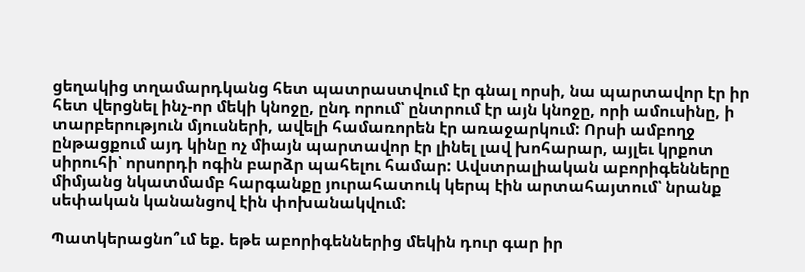ցեղակից տղամարդկանց հետ պատրաստվում էր գնալ որսի, նա պարտավոր էր իր հետ վերցնել ինչ-որ մեկի կնոջը, ընդ որում՝ ընտրում էր այն կնոջը, որի ամուսինը, ի տարբերություն մյուսների, ավելի համառորեն էր առաջարկում: Որսի ամբողջ ընթացքում այդ կինը ոչ միայն պարտավոր էր լինել լավ խոհարար, այլեւ կրքոտ սիրուհի՝ որսորդի ոգին բարձր պահելու համար: Ավստրալիական աբորիգենները միմյանց նկատմամբ հարգանքը յուրահատուկ կերպ էին արտահայտում՝ նրանք սեփական կանանցով էին փոխանակվում:

Պատկերացնո՞ւմ եք. եթե աբորիգեններից մեկին դուր գար իր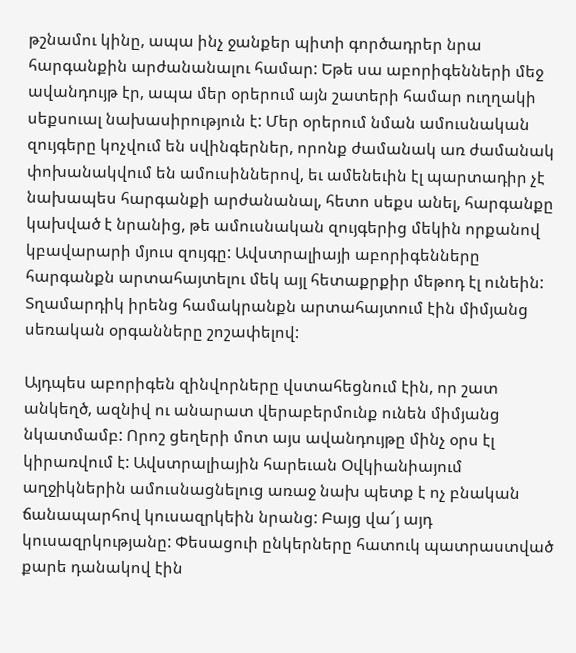թշնամու կինը, ապա ինչ ջանքեր պիտի գործադրեր նրա հարգանքին արժանանալու համար: Եթե սա աբորիգենների մեջ ավանդույթ էր, ապա մեր օրերում այն շատերի համար ուղղակի սեքսուալ նախասիրություն է: Մեր օրերում նման ամուսնական զույգերը կոչվում են սվինգերներ, որոնք ժամանակ առ ժամանակ փոխանակվում են ամուսիններով, եւ ամենեւին էլ պարտադիր չէ նախապես հարգանքի արժանանալ, հետո սեքս անել, հարգանքը կախված է նրանից, թե ամուսնական զույգերից մեկին որքանով կբավարարի մյուս զույգը: Ավստրալիայի աբորիգենները հարգանքն արտահայտելու մեկ այլ հետաքրքիր մեթոդ էլ ունեին: Տղամարդիկ իրենց համակրանքն արտահայտում էին միմյանց սեռական օրգանները շոշափելով:

Այդպես աբորիգեն զինվորները վստահեցնում էին, որ շատ անկեղծ, ազնիվ ու անարատ վերաբերմունք ունեն միմյանց նկատմամբ: Որոշ ցեղերի մոտ այս ավանդույթը մինչ օրս էլ կիրառվում է: Ավստրալիային հարեւան Օվկիանիայում աղջիկներին ամուսնացնելուց առաջ նախ պետք է ոչ բնական ճանապարհով կուսազրկեին նրանց: Բայց վա՜յ այդ կուսազրկությանը: Փեսացուի ընկերները հատուկ պատրաստված քարե դանակով էին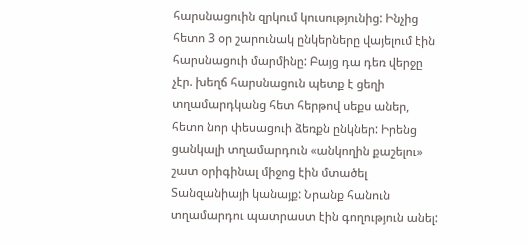հարսնացուին զրկում կուսությունից: Ինչից հետո 3 օր շարունակ ընկերները վայելում էին հարսնացուի մարմինը: Բայց դա դեռ վերջը չէր. խեղճ հարսնացուն պետք է ցեղի տղամարդկանց հետ հերթով սեքս աներ, հետո նոր փեսացուի ձեռքն ընկներ: Իրենց ցանկալի տղամարդուն «անկողին քաշելու» շատ օրիգինալ միջոց էին մտածել Տանզանիայի կանայք: Նրանք հանուն տղամարդու պատրաստ էին գողություն անել: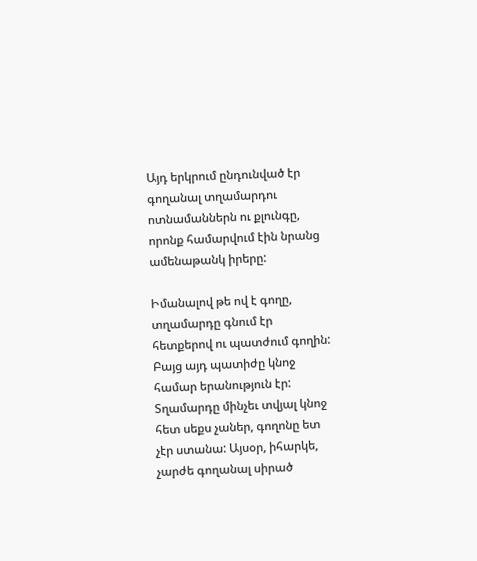Այդ երկրում ընդունված էր գողանալ տղամարդու ոտնամաններն ու քլունգը, որոնք համարվում էին նրանց ամենաթանկ իրերը:

Իմանալով թե ով է գողը, տղամարդը գնում էր հետքերով ու պատժում գողին: Բայց այդ պատիժը կնոջ համար երանություն էր: Տղամարդը մինչեւ տվյալ կնոջ հետ սեքս չաներ, գողոնը ետ չէր ստանա: Այսօր, իհարկե, չարժե գողանալ սիրած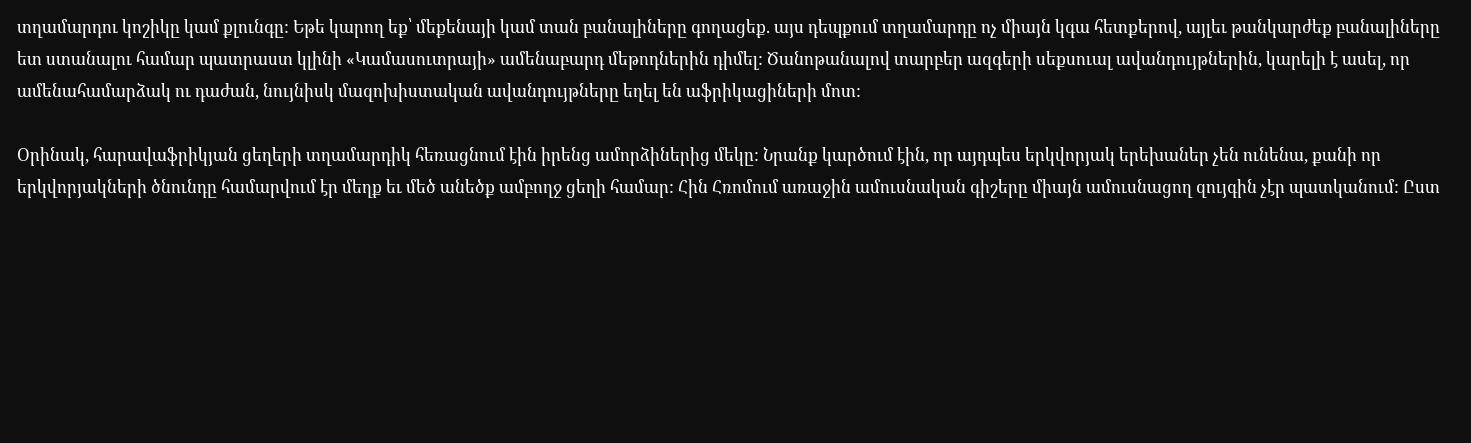տղամարդու կոշիկը կամ քլունգը: Եթե կարող եք՝ մեքենայի կամ տան բանալիները գողացեք. այս դեպքում տղամարդը ոչ միայն կգա հետքերով, այլեւ թանկարժեք բանալիները ետ ստանալու համար պատրաստ կլինի «Կամասուտրայի» ամենաբարդ մեթոդներին դիմել: Ծանոթանալով տարբեր ազգերի սեքսուալ ավանդույթներին, կարելի է ասել, որ ամենահամարձակ ու դաժան, նույնիսկ մազոխիստական ավանդույթները եղել են աֆրիկացիների մոտ:

Օրինակ, հարավաֆրիկյան ցեղերի տղամարդիկ հեռացնում էին իրենց ամորձիներից մեկը: Նրանք կարծում էին, որ այդպես երկվորյակ երեխաներ չեն ունենա, քանի որ երկվորյակների ծնունդը համարվում էր մեղք եւ մեծ անեծք ամբողջ ցեղի համար: Հին Հռոմում առաջին ամուսնական գիշերը միայն ամուսնացող զույգին չէր պատկանում: Ըստ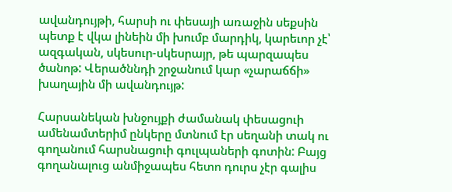ավանդույթի, հարսի ու փեսայի առաջին սեքսին պետք է վկա լինեին մի խումբ մարդիկ, կարեւոր չէ՝ ազգական, սկեսուր-սկեսրայր, թե պարզապես ծանոթ: Վերածննդի շրջանում կար «չարաճճի» խաղային մի ավանդույթ:

Հարսանեկան խնջույքի ժամանակ փեսացուի ամենամտերիմ ընկերը մտնում էր սեղանի տակ ու գողանում հարսնացուի գուլպաների գոտին: Բայց գողանալուց անմիջապես հետո դուրս չէր գալիս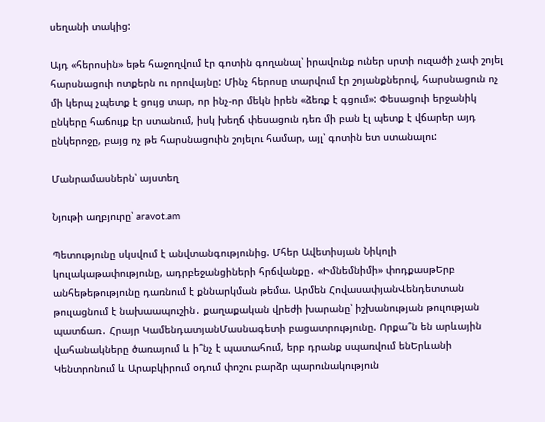սեղանի տակից:

Այդ «հերոսին» եթե հաջողվում էր գոտին գողանալ՝ իրավունք ուներ սրտի ուզածի չափ շոյել հարսնացուի ոտքերն ու որովայնը: Մինչ հերոսը տարվում էր շոյանքներով, հարսնացուն ոչ մի կերպ չպետք է ցույց տար, որ ինչ-որ մեկն իրեն «ձեռք է գցում»: Փեսացուի երջանիկ ընկերը հաճույք էր ստանում, իսկ խեղճ փեսացուն դեռ մի բան էլ պետք է վճարեր այդ ընկերոջը, բայց ոչ թե հարսնացուին շոյելու համար, այլ՝ գոտին ետ ստանալու:

Մանրամասներն՝ այստեղ

Նյութի աղբյուրը՝ aravot.am

Պետությունը սկսվում է անվտանգությունից. Մհեր Ավետիսյան Նիկոլի կուլակաթափությունը, ադրբեջանցիների հրճվանքը․ «Իմնեմնիմի» փոդքասթԵրբ անհեթեթությունը դառնում է քննարկման թեմա. Արմեն ՀովասափյանՎենդետտան թուլացնում է նախաապուշին․ քաղաքական վրեժի խարանը՝ իշխանության թուլության պատճառ․ Հրայր ԿամենդատյանՄասնագետի բացատրությունը. Որքա՞ն են արևային վահանակները ծառայում և ի՞նչ է պատահում, երբ դրանք սպառվում ենԵրևանի Կենտրոնում և Արաբկիրում օդում փոշու բարձր պարունակություն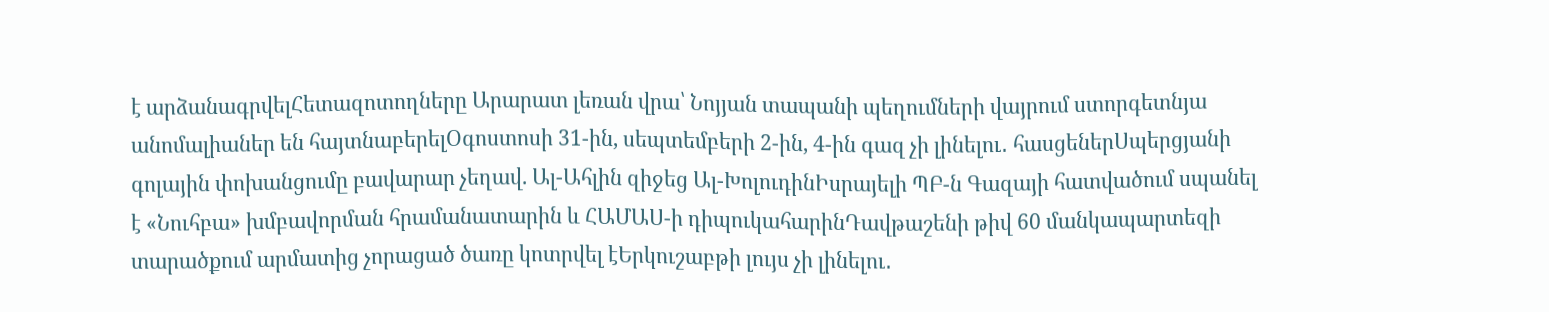է արձանագրվելՀետազոտողները Արարատ լեռան վրա՝ Նոյյան տապանի պեղումների վայրում ստորգետնյա անոմալիաներ են հայտնաբերելՕգոստոսի 31-ին, սեպտեմբերի 2-ին, 4-ին գազ չի լինելու․ հասցեներՍպերցյանի գոլային փոխանցումը բավարար չեղավ. Ալ-Ահլին զիջեց Ալ-ԽոլուդինԻսրայելի ՊԲ-ն Գազայի հատվածում սպանել է «Նուհբա» խմբավորման հրամանատարին և ՀԱՄԱՍ-ի դիպուկահարինԴավթաշենի թիվ 60 մանկապարտեզի տարածքում արմատից չորացած ծառը կոտրվել էԵրկուշաբթի լույս չի լինելու․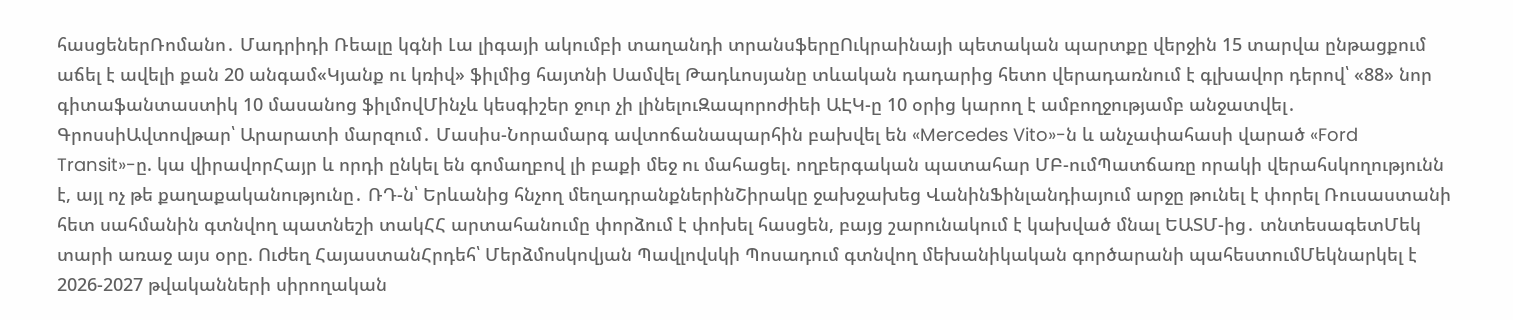հասցեներՌոմանո․ Մադրիդի Ռեալը կգնի Լա լիգայի ակումբի տաղանդի տրանսֆերըՈւկրաինայի պետական պարտքը վերջին 15 տարվա ընթացքում աճել է ավելի քան 20 անգամ«Կյանք ու կռիվ» ֆիլմից հայտնի Սամվել Թադևոսյանը տևական դադարից հետո վերադառնում է գլխավոր դերով՝ «88» նոր գիտաֆանտաստիկ 10 մասանոց ֆիլմովՄինչև կեսգիշեր ջուր չի լինելուԶապորոժիեի ԱԷԿ-ը 10 օրից կարող է ամբողջությամբ անջատվել․ ԳրոսսիԱվտովթար՝ Արարատի մարզում․ Մասիս-Նորամարգ ավտոճանապարհին բախվել են «Mercedes Vito»-ն և անչափահասի վարած «Ford Transit»-ը. կա վիրավորՀայր և որդի ընկել են գոմաղբով լի բաքի մեջ ու մահացել. ողբերգական պատահար ՄԲ-ումՊատճառը որակի վերահսկողությունն է, այլ ոչ թե քաղաքականությունը․ ՌԴ-ն՝ Երևանից հնչող մեղադրանքներինՇիրակը ջախջախեց ՎանինՖինլանդիայում արջը թունել է փորել Ռուսաստանի հետ սահմանին գտնվող պատնեշի տակՀՀ արտահանումը փորձում է փոխել հասցեն, բայց շարունակում է կախված մնալ ԵԱՏՄ-ից․ տնտեսագետՄեկ տարի առաջ այս օրը. Ուժեղ ՀայաստանՀրդեհ՝ Մերձմոսկովյան Պավլովսկի Պոսադում գտնվող մեխանիկական գործարանի պահեստումՄեկնարկել է 2026-2027 թվականների սիրողական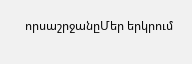որսաշրջանըՄեր երկրում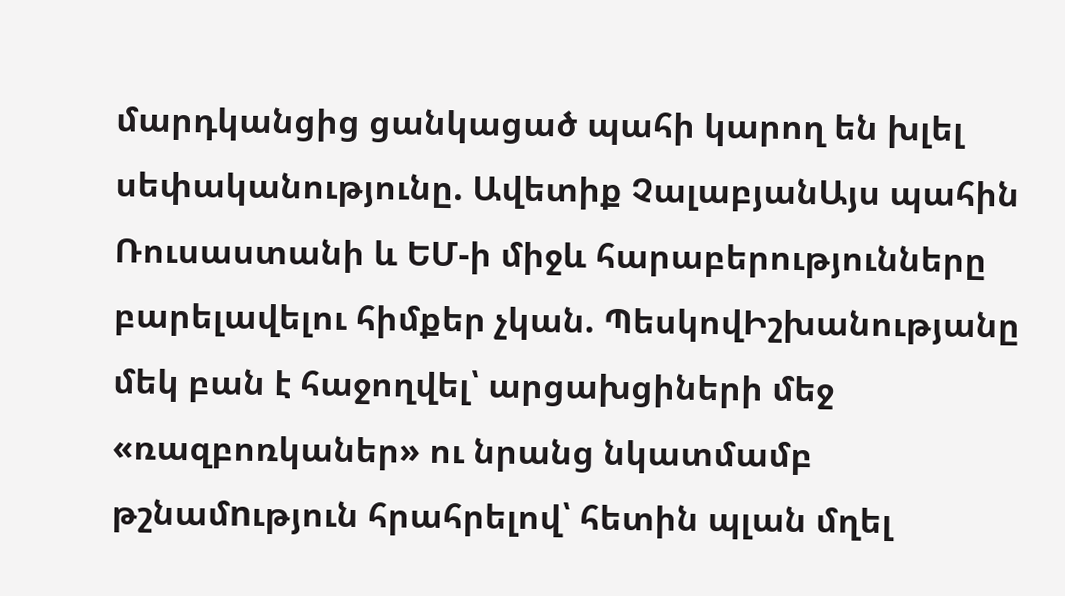մարդկանցից ցանկացած պահի կարող են խլել սեփականությունը. Ավետիք ՉալաբյանԱյս պահին Ռուսաստանի և ԵՄ-ի միջև հարաբերությունները բարելավելու հիմքեր չկան. ՊեսկովԻշխանությանը մեկ բան է հաջողվել՝ արցախցիների մեջ «ռազբոռկաներ» ու նրանց նկատմամբ թշնամnւթյուն հրահրելով՝ հետին պլան մղել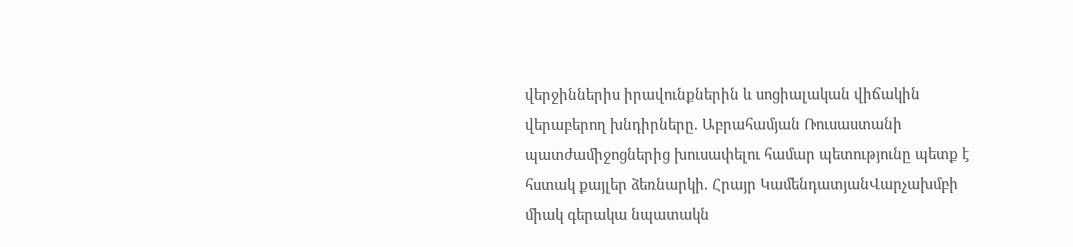վերջիններիս իրավունքներին և սոցիալական վիճակին վերաբերող խնդիրները. Աբրահամյան Ռուսաստանի պատժամիջոցներից խուսափելու համար պետությունը պետք է հստակ քայլեր ձեռնարկի. Հրայր ԿամենդատյանՎարչախմբի միակ գերակա նպատակն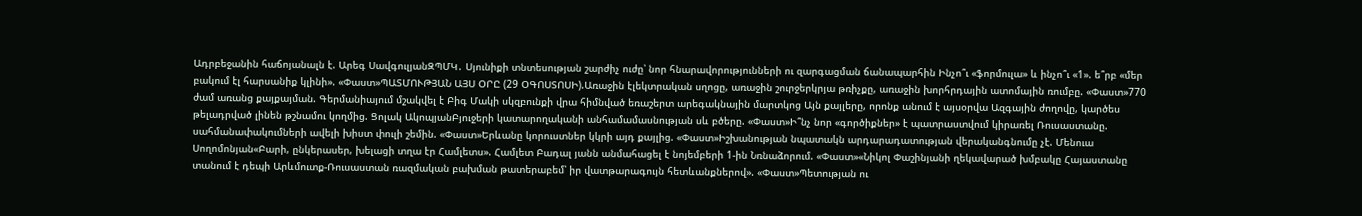Ադրբեջանին հաճոյանալն է. Արեգ ՍավգուլյանԶՊՄԿ․ Սյունիքի տնտեսության շարժիչ ուժը՝ նոր հնարավորությունների ու զարգացման ճանապարհին Ինչո՞ւ «ֆորմուլա» և ինչո՞ւ «1». ե՞րբ «մեր բակում էլ հարսանիք կլինի». «Փաստ»ՊԱՏՄՈՒԹՅԱՆ ԱՅՍ ՕՐԸ (29 ՕԳՈՍՏՈՍԻ).Առաջին էլեկտրական սղոցը, առաջին շուրջերկրյա թռիչքը, առաջին խորհրդային ատոմային ռումբը. «Փաստ»770 ժամ առանց քայքայման. Գերմանիայում մշակվել է Բիգ Մակի սկզբունքի վրա հիմնված եռաշերտ արեգակնային մարտկոց Այն քայլերը, որոնք անում է այսօրվա Ազգային ժողովը, կարծես թելադրված լինեն թշնամու կողմից. Ցոլակ ԱկոպյանԲյուջերի կատարողականի անհամամասնության սև բծերը. «Փաստ»Ի՞նչ նոր «գործիքներ» է պատրաստվում կիրառել Ռուսաստանը. սահմանափակումների ավելի խիստ փուլի շեմին. «Փաստ»Երևանը կորուստներ կկրի այդ քայլից. «Փաստ»Իշխանության նպատակն արդարադատության վերականգնումը չէ. Մենուա Սողոմոնյան«Բարի, ընկերասեր, խելացի տղա էր Համլետս». Համլետ Բադալ յանն անմահացել է նոյեմբերի 1-ին Նռնաձորում. «Փաստ»«Նիկոլ Փաշինյանի ղեկավարած խմբակը Հայաստանը տանում է դեպի Արևմուտք-Ռուսաստան ռազմական բախման թատերաբեմ՝ իր վատթարագույն հետևանքներով». «Փաստ»Պետության ու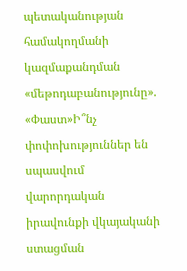պետականության համակողմանի կազմաքանդման «մեթոդաբանությունը». «Փաստ»Ի՞նչ փոփոխություններ են սպասվում վարորդական իրավունքի վկայականի ստացման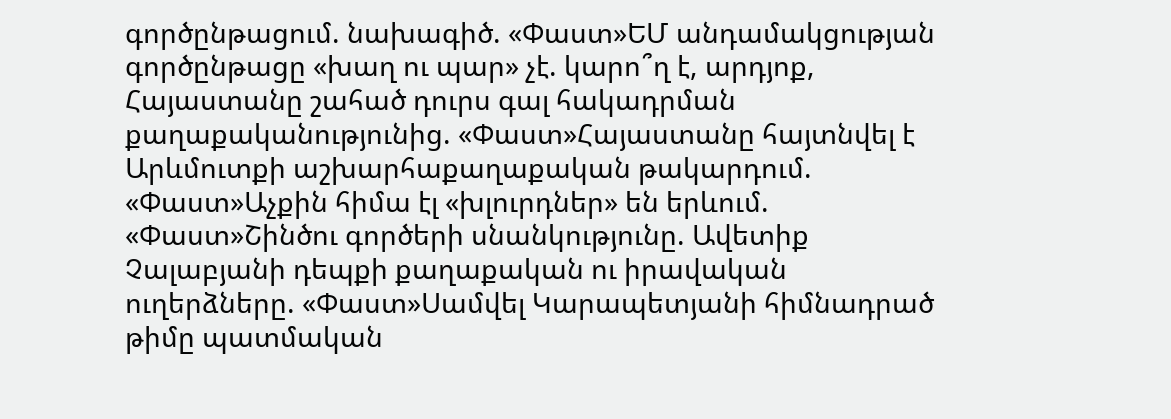գործընթացում. նախագիծ. «Փաստ»ԵՄ անդամակցության գործընթացը «խաղ ու պար» չէ. կարո՞ղ է, արդյոք, Հայաստանը շահած դուրս գալ հակադրման քաղաքականությունից. «Փաստ»Հայաստանը հայտնվել է Արևմուտքի աշխարհաքաղաքական թակարդում. «Փաստ»Աչքին հիմա էլ «խլուրդներ» են երևում. «Փաստ»Շինծու գործերի սնանկությունը. Ավետիք Չալաբյանի դեպքի քաղաքական ու իրավական ուղերձները. «Փաստ»Սամվել Կարապետյանի հիմնադրած թիմը պատմական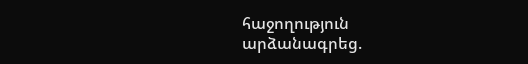հաջողություն արձանագրեց.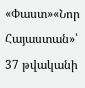«Փաստ»«Նոր Հայաստան»՝ 37 թվականի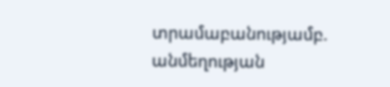տրամաբանությամբ. անմեղության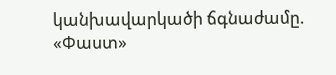կանխավարկածի ճգնաժամը. «Փաստ»